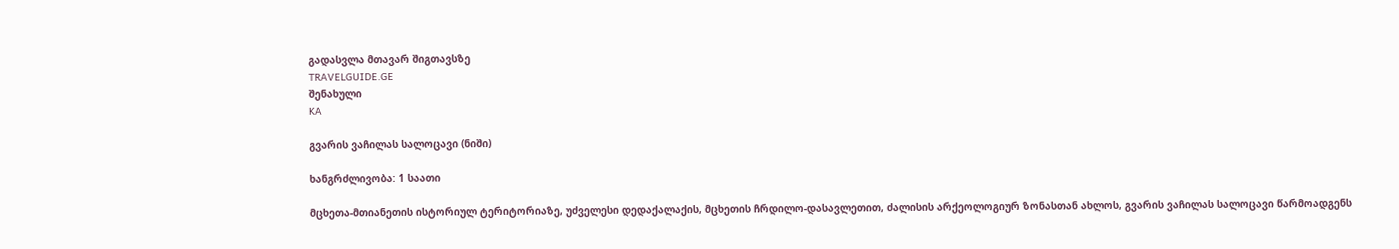გადასვლა მთავარ შიგთავსზე
TRAVELGUIDE.GE
შენახული
KA

გვარის ვაჩილას სალოცავი (ნიში)

ხანგრძლივობა: 1 საათი

მცხეთა-მთიანეთის ისტორიულ ტერიტორიაზე, უძველესი დედაქალაქის, მცხეთის ჩრდილო-დასავლეთით, ძალისის არქეოლოგიურ ზონასთან ახლოს, გვარის ვაჩილას სალოცავი წარმოადგენს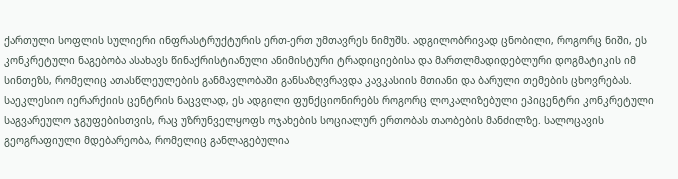ქართული სოფლის სულიერი ინფრასტრუქტურის ერთ-ერთ უმთავრეს ნიმუშს. ადგილობრივად ცნობილი, როგორც ნიში, ეს კონკრეტული ნაგებობა ასახავს წინაქრისტიანული ანიმისტური ტრადიციებისა და მართლმადიდებლური დოგმატიკის იმ სინთეზს, რომელიც ათასწლეულების განმავლობაში განსაზღვრავდა კავკასიის მთიანი და ბარული თემების ცხოვრებას. საეკლესიო იერარქიის ცენტრის ნაცვლად, ეს ადგილი ფუნქციონირებს როგორც ლოკალიზებული ეპიცენტრი კონკრეტული საგვარეულო ჯგუფებისთვის, რაც უზრუნველყოფს ოჯახების სოციალურ ერთობას თაობების მანძილზე. სალოცავის გეოგრაფიული მდებარეობა, რომელიც განლაგებულია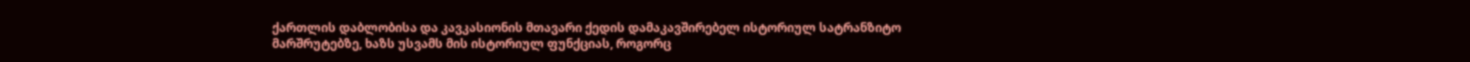ქართლის დაბლობისა და კავკასიონის მთავარი ქედის დამაკავშირებელ ისტორიულ სატრანზიტო მარშრუტებზე, ხაზს უსვამს მის ისტორიულ ფუნქციას, როგორც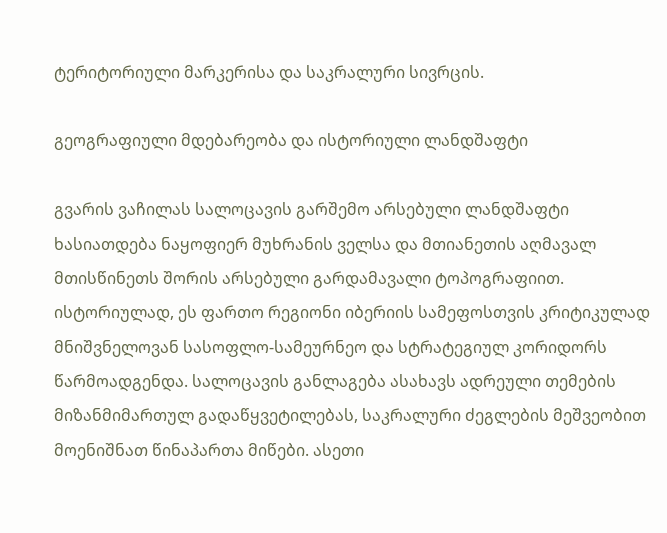ტერიტორიული მარკერისა და საკრალური სივრცის.

გეოგრაფიული მდებარეობა და ისტორიული ლანდშაფტი

გვარის ვაჩილას სალოცავის გარშემო არსებული ლანდშაფტი ხასიათდება ნაყოფიერ მუხრანის ველსა და მთიანეთის აღმავალ მთისწინეთს შორის არსებული გარდამავალი ტოპოგრაფიით. ისტორიულად, ეს ფართო რეგიონი იბერიის სამეფოსთვის კრიტიკულად მნიშვნელოვან სასოფლო-სამეურნეო და სტრატეგიულ კორიდორს წარმოადგენდა. სალოცავის განლაგება ასახავს ადრეული თემების მიზანმიმართულ გადაწყვეტილებას, საკრალური ძეგლების მეშვეობით მოენიშნათ წინაპართა მიწები. ასეთი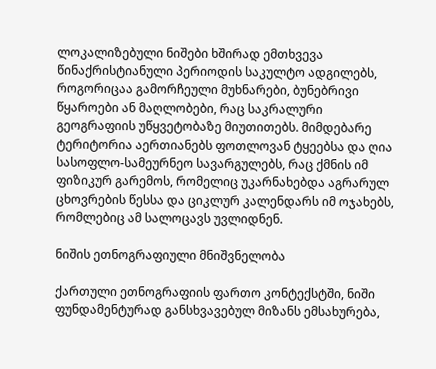ლოკალიზებული ნიშები ხშირად ემთხვევა წინაქრისტიანული პერიოდის საკულტო ადგილებს, როგორიცაა გამორჩეული მუხნარები, ბუნებრივი წყაროები ან მაღლობები, რაც საკრალური გეოგრაფიის უწყვეტობაზე მიუთითებს. მიმდებარე ტერიტორია აერთიანებს ფოთლოვან ტყეებსა და ღია სასოფლო-სამეურნეო სავარგულებს, რაც ქმნის იმ ფიზიკურ გარემოს, რომელიც უკარნახებდა აგრარულ ცხოვრების წესსა და ციკლურ კალენდარს იმ ოჯახებს, რომლებიც ამ სალოცავს უვლიდნენ.

ნიშის ეთნოგრაფიული მნიშვნელობა

ქართული ეთნოგრაფიის ფართო კონტექსტში, ნიში ფუნდამენტურად განსხვავებულ მიზანს ემსახურება,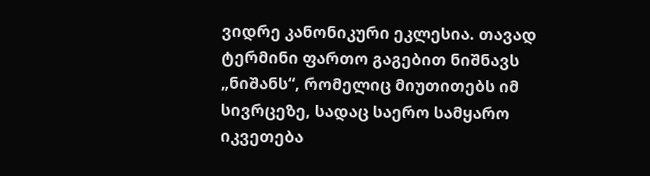ვიდრე კანონიკური ეკლესია. თავად ტერმინი ფართო გაგებით ნიშნავს „ნიშანს“, რომელიც მიუთითებს იმ სივრცეზე, სადაც საერო სამყარო იკვეთება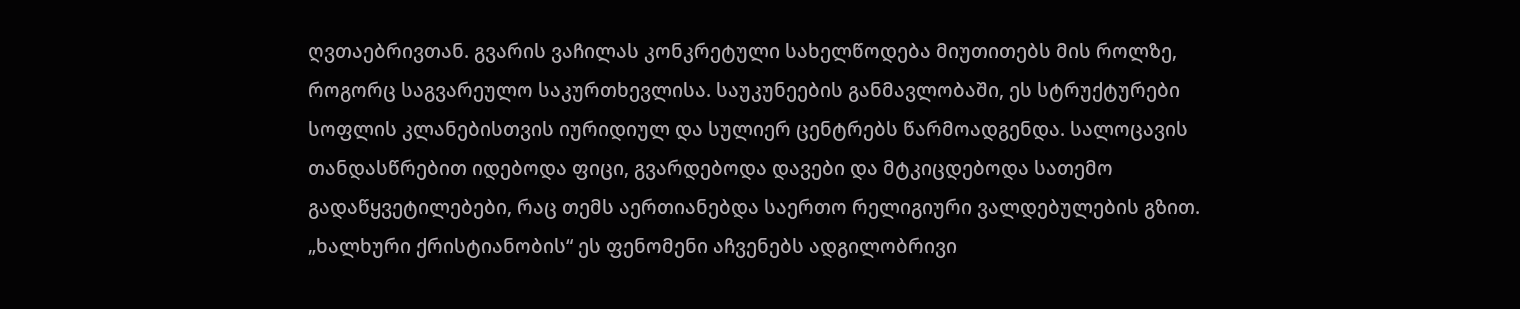ღვთაებრივთან. გვარის ვაჩილას კონკრეტული სახელწოდება მიუთითებს მის როლზე, როგორც საგვარეულო საკურთხევლისა. საუკუნეების განმავლობაში, ეს სტრუქტურები სოფლის კლანებისთვის იურიდიულ და სულიერ ცენტრებს წარმოადგენდა. სალოცავის თანდასწრებით იდებოდა ფიცი, გვარდებოდა დავები და მტკიცდებოდა სათემო გადაწყვეტილებები, რაც თემს აერთიანებდა საერთო რელიგიური ვალდებულების გზით. „ხალხური ქრისტიანობის“ ეს ფენომენი აჩვენებს ადგილობრივი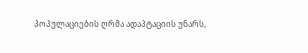პოპულაციების ღრმა ადაპტაციის უნარს,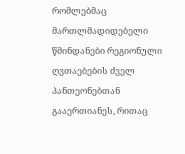რომლებმაც მართლმადიდებელი წმინდანები რეგიონული ღვთაებების ძველ პანთეონებთან გააერთიანეს, რითაც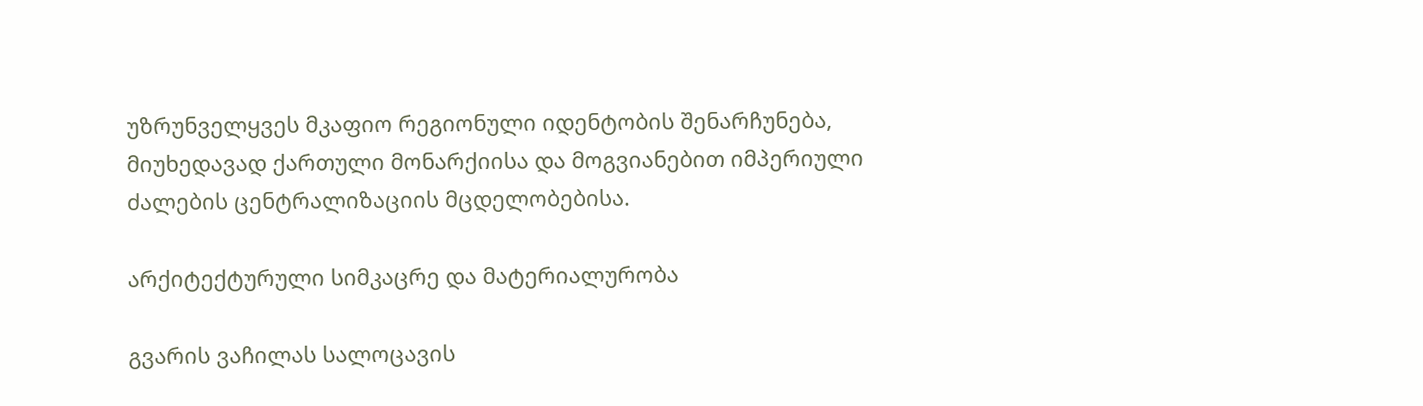უზრუნველყვეს მკაფიო რეგიონული იდენტობის შენარჩუნება, მიუხედავად ქართული მონარქიისა და მოგვიანებით იმპერიული ძალების ცენტრალიზაციის მცდელობებისა.

არქიტექტურული სიმკაცრე და მატერიალურობა

გვარის ვაჩილას სალოცავის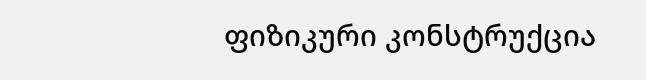ფიზიკური კონსტრუქცია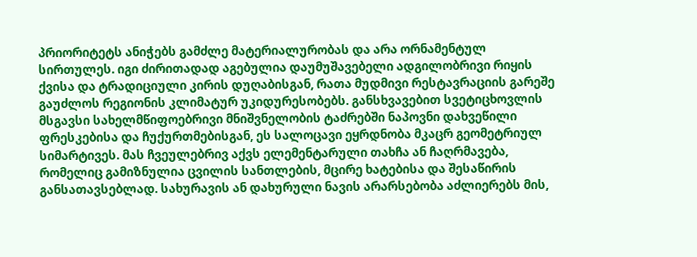პრიორიტეტს ანიჭებს გამძლე მატერიალურობას და არა ორნამენტულ სირთულეს. იგი ძირითადად აგებულია დაუმუშავებელი ადგილობრივი რიყის ქვისა და ტრადიციული კირის დუღაბისგან, რათა მუდმივი რესტავრაციის გარეშე გაუძლოს რეგიონის კლიმატურ უკიდურესობებს. განსხვავებით სვეტიცხოვლის მსგავსი სახელმწიფოებრივი მნიშვნელობის ტაძრებში ნაპოვნი დახვეწილი ფრესკებისა და ჩუქურთმებისგან, ეს სალოცავი ეყრდნობა მკაცრ გეომეტრიულ სიმარტივეს. მას ჩვეულებრივ აქვს ელემენტარული თახჩა ან ჩაღრმავება, რომელიც გამიზნულია ცვილის სანთლების, მცირე ხატებისა და შესაწირის განსათავსებლად. სახურავის ან დახურული ნავის არარსებობა აძლიერებს მის,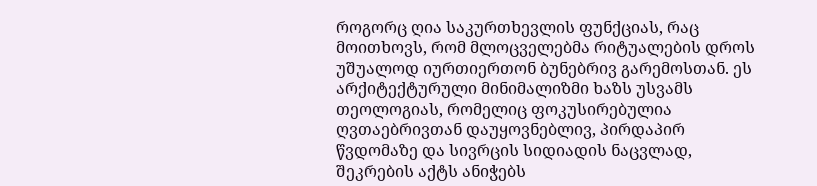როგორც ღია საკურთხევლის ფუნქციას, რაც მოითხოვს, რომ მლოცველებმა რიტუალების დროს უშუალოდ იურთიერთონ ბუნებრივ გარემოსთან. ეს არქიტექტურული მინიმალიზმი ხაზს უსვამს თეოლოგიას, რომელიც ფოკუსირებულია ღვთაებრივთან დაუყოვნებლივ, პირდაპირ წვდომაზე და სივრცის სიდიადის ნაცვლად, შეკრების აქტს ანიჭებს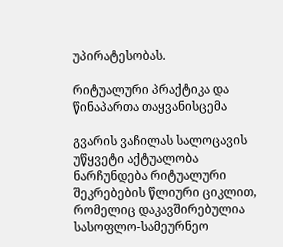უპირატესობას.

რიტუალური პრაქტიკა და წინაპართა თაყვანისცემა

გვარის ვაჩილას სალოცავის უწყვეტი აქტუალობა ნარჩუნდება რიტუალური შეკრებების წლიური ციკლით, რომელიც დაკავშირებულია სასოფლო-სამეურნეო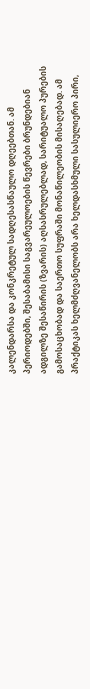კალენდარსა და კონკრეტულ სადღესასწაულო დღეებთან. ამ პერიოდებში, შესაბამისი საგვარეულოების წევრები ბრუნდებიან ადგილზე შესაწირის (ზვარის) აღსასრულებლად, სარიტუალო პურების გამოსაცხობად და საერთო სუფრაში მონაწილეობის მისაღებად. ამ პრაქტიკას ხელმძღვანელობს არა ხელდასხმული სასულიერო პირი,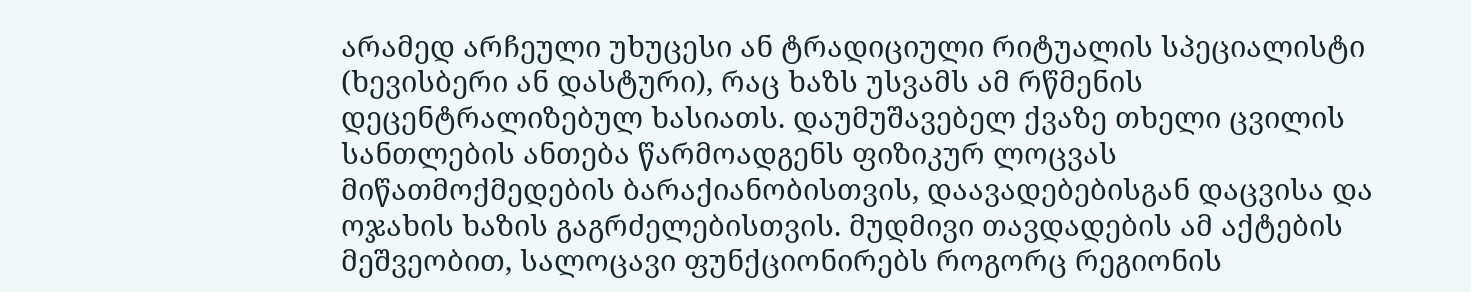არამედ არჩეული უხუცესი ან ტრადიციული რიტუალის სპეციალისტი (ხევისბერი ან დასტური), რაც ხაზს უსვამს ამ რწმენის დეცენტრალიზებულ ხასიათს. დაუმუშავებელ ქვაზე თხელი ცვილის სანთლების ანთება წარმოადგენს ფიზიკურ ლოცვას მიწათმოქმედების ბარაქიანობისთვის, დაავადებებისგან დაცვისა და ოჯახის ხაზის გაგრძელებისთვის. მუდმივი თავდადების ამ აქტების მეშვეობით, სალოცავი ფუნქციონირებს როგორც რეგიონის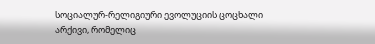სოციალურ-რელიგიური ევოლუციის ცოცხალი არქივი, რომელიც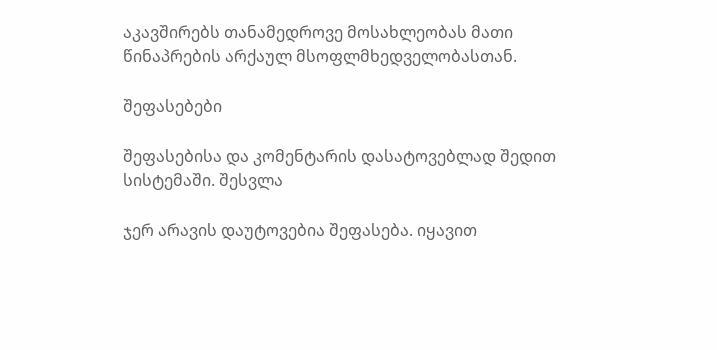აკავშირებს თანამედროვე მოსახლეობას მათი წინაპრების არქაულ მსოფლმხედველობასთან.

შეფასებები

შეფასებისა და კომენტარის დასატოვებლად შედით სისტემაში. შესვლა

ჯერ არავის დაუტოვებია შეფასება. იყავით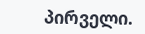პირველი.